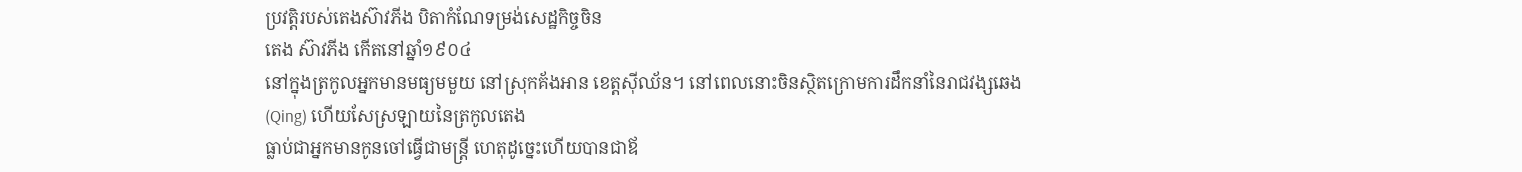ប្រវត្តិរបស់តេងស៊ាវភីង បិតាកំណែទម្រង់សេដ្ឋកិច្ចចិន
តេង ស៊ាវភីង កើតនៅឆ្នាំ១៩០៤
នៅក្នុងត្រកូលអ្នកមានមធ្យមមួយ នៅស្រុកគ័ងអាន ខេត្តស៊ីឈ័ន។ នៅពេលនោះចិនស្ថិតក្រោមការដឹកនាំនៃរាជវង្សឆេង
(Qing) ហើយសែស្រឡាយនៃត្រកូលតេង
ធ្លាប់ជាអ្នកមានកូនចៅធ្វើជាមន្រ្តី ហេតុដូច្នេះហើយបានជាឪ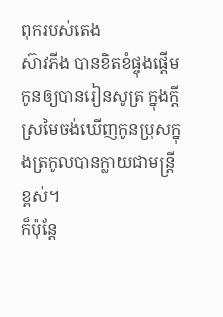ពុករបស់តេង
ស៊ាវភីង បានខិតខំផ្ចុងផ្តើមកូនឲ្យបានរៀនសូត្រ ក្នុងក្តីស្រមៃចង់ឃើញកូនប្រុសក្នុងត្រកូលបានក្លាយជាមន្រ្តីខ្ពស់។
ក៏ប៉ុន្តែ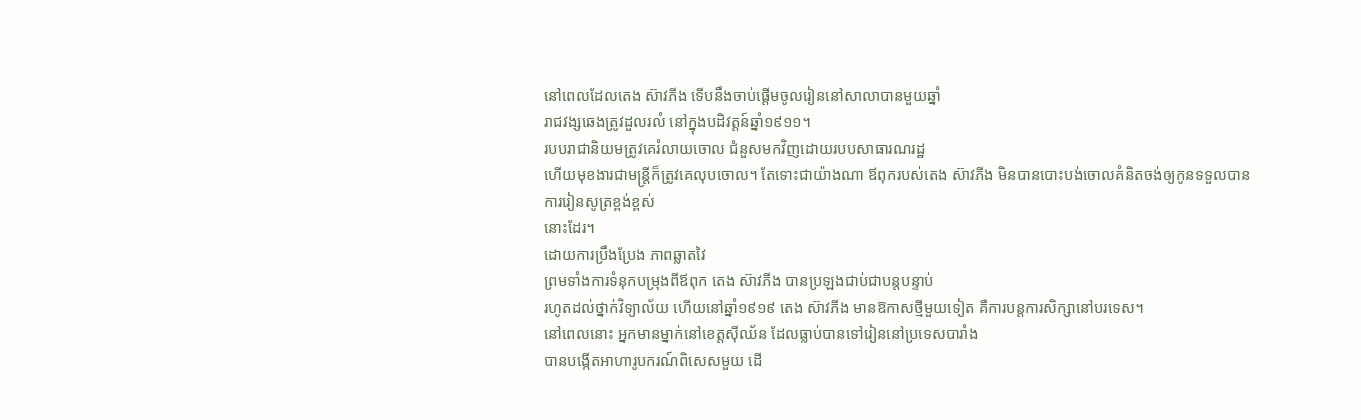នៅពេលដែលតេង ស៊ាវភីង ទើបនឹងចាប់ផ្តើមចូលរៀននៅសាលាបានមួយឆ្នាំ
រាជវង្សឆេងត្រូវដួលរលំ នៅក្នុងបដិវត្តន៍ឆ្នាំ១៩១១។
របបរាជានិយមត្រូវគេរំលាយចោល ជំនួសមកវិញដោយរបបសាធារណរដ្ឋ
ហើយមុខងារជាមន្រ្តីក៏ត្រូវគេលុបចោល។ តែទោះជាយ៉ាងណា ឪពុករបស់តេង ស៊ាវភីង មិនបានបោះបង់ចោលគំនិតចង់ឲ្យកូនទទួលបានការរៀនសូត្រខ្ពង់ខ្ពស់
នោះដែរ។
ដោយការប្រឹងប្រែង ភាពឆ្លាតវៃ
ព្រមទាំងការទំនុកបម្រុងពីឪពុក តេង ស៊ាវភីង បានប្រឡងជាប់ជាបន្តបន្ទាប់
រហូតដល់ថ្នាក់វិទ្យាល័យ ហើយនៅឆ្នាំ១៩១៩ តេង ស៊ាវភីង មានឱកាសថ្មីមួយទៀត គឺការបន្តការសិក្សានៅបរទេស។
នៅពេលនោះ អ្នកមានម្នាក់នៅខេត្តស៊ីឈ័ន ដែលធ្លាប់បានទៅរៀននៅប្រទេសបារាំង
បានបង្កើតអាហារូបករណ៍ពិសេសមួយ ដើ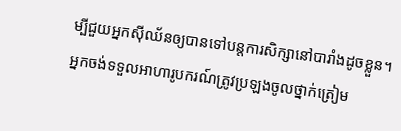ម្បីជួយអ្នកស៊ីឈ័នឲ្យបានទៅបន្តការសិក្សានៅបារាំងដូចខ្លួន។
អ្នកចង់ទទួលអាហារូបករណ៍ត្រូវប្រឡងចូលថ្នាក់ត្រៀម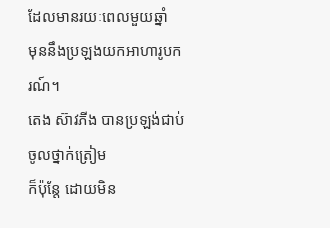ដែលមានរយៈពេលមួយឆ្នាំ
មុននឹងប្រឡងយកអាហារូបករណ៍។
តេង ស៊ាវភីង បានប្រឡង់ជាប់ចូលថ្នាក់ត្រៀម
ក៏ប៉ុន្តែ ដោយមិន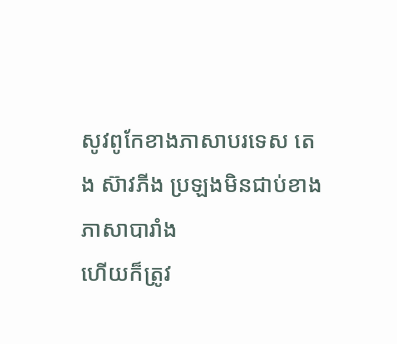សូវពូកែខាងភាសាបរទេស តេង ស៊ាវភីង ប្រឡងមិនជាប់ខាងភាសាបារាំង
ហើយក៏ត្រូវ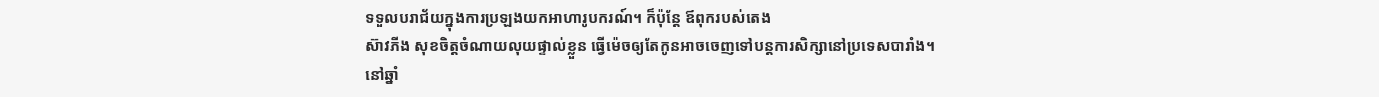ទទួលបរាជ័យក្នុងការប្រឡងយកអាហារូបករណ៍។ ក៏ប៉ុន្តែ ឪពុករបស់តេង
ស៊ាវភីង សុខចិត្តចំណាយលុយផ្ទាល់ខ្លួន ធ្វើម៉េចឲ្យតែកូនអាចចេញទៅបន្តការសិក្សានៅប្រទេសបារាំង។
នៅឆ្នាំ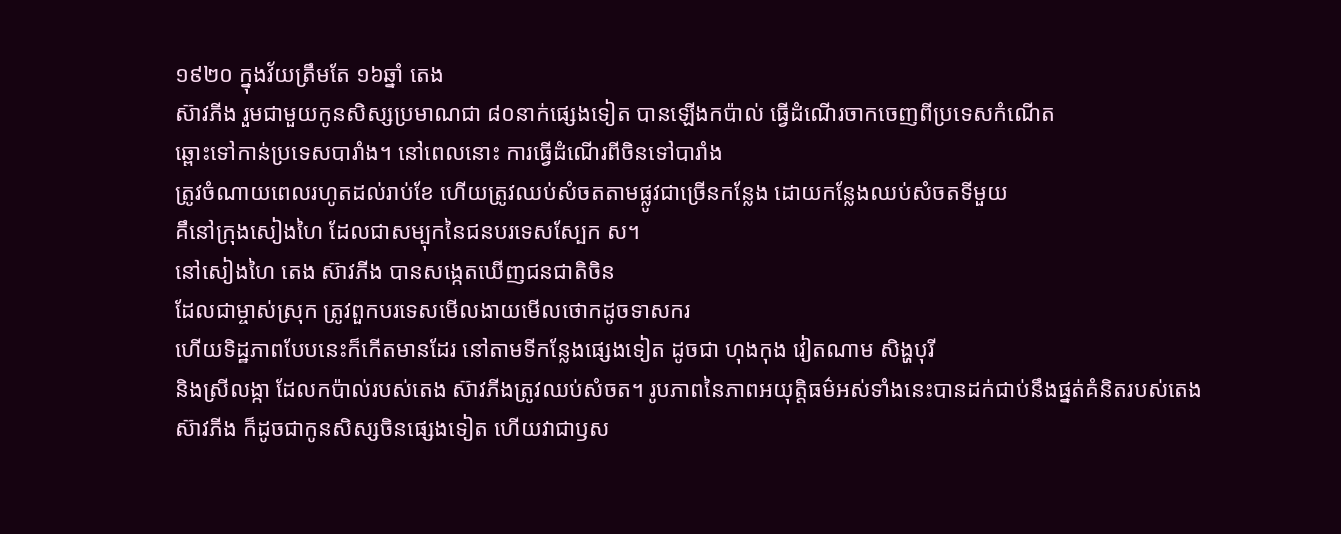១៩២០ ក្នុងវ័យត្រឹមតែ ១៦ឆ្នាំ តេង
ស៊ាវភីង រួមជាមួយកូនសិស្សប្រមាណជា ៨០នាក់ផ្សេងទៀត បានឡើងកប៉ាល់ ធ្វើដំណើរចាកចេញពីប្រទេសកំណើត
ឆ្ពោះទៅកាន់ប្រទេសបារាំង។ នៅពេលនោះ ការធ្វើដំណើរពីចិនទៅបារាំង
ត្រូវចំណាយពេលរហូតដល់រាប់ខែ ហើយត្រូវឈប់សំចតតាមផ្លូវជាច្រើនកន្លែង ដោយកន្លែងឈប់សំចតទីមួយ
គឹនៅក្រុងសៀងហៃ ដែលជាសម្បុកនៃជនបរទេសស្បែក ស។
នៅសៀងហៃ តេង ស៊ាវភីង បានសង្កេតឃើញជនជាតិចិន
ដែលជាម្ចាស់ស្រុក ត្រូវពួកបរទេសមើលងាយមើលថោកដូចទាសករ
ហើយទិដ្ឋភាពបែបនេះក៏កើតមានដែរ នៅតាមទីកន្លែងផ្សេងទៀត ដូចជា ហុងកុង វៀតណាម សិង្ហបុរី
និងស្រីលង្កា ដែលកប៉ាល់របស់តេង ស៊ាវភីងត្រូវឈប់សំចត។ រូបភាពនៃភាពអយុត្តិធម៌អស់ទាំងនេះបានដក់ជាប់នឹងផ្នត់គំនិតរបស់តេង
ស៊ាវភីង ក៏ដូចជាកូនសិស្សចិនផ្សេងទៀត ហើយវាជាឫស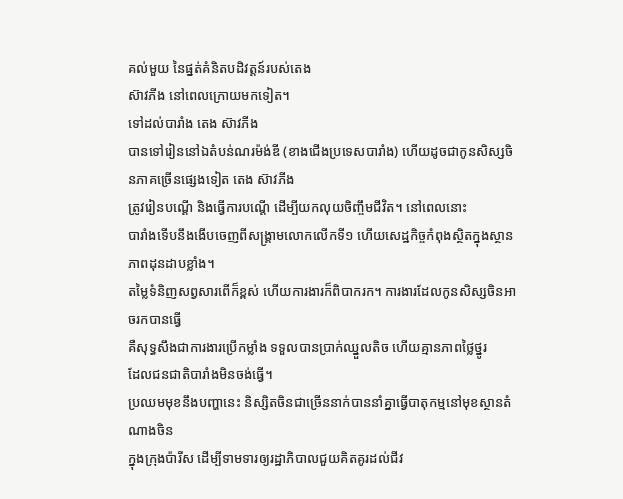គល់មួយ នៃផ្នត់គំនិតបដិវត្តន៍របស់តេង
ស៊ាវភីង នៅពេលក្រោយមកទៀត។
ទៅដល់បារាំង តេង ស៊ាវភីង
បានទៅរៀននៅឯតំបន់ណរម៉ង់ឌី (ខាងជើងប្រទេសបារាំង) ហើយដូចជាកូនសិស្សចិនភាគច្រើនផ្សេងទៀត តេង ស៊ាវភីង
ត្រូវរៀនបណ្ដើ និងធ្វើការបណ្ដើ ដើម្បីយកលុយចិញ្ចឹមជីវិត។ នៅពេលនោះ
បារាំងទើបនឹងងើបចេញពីសង្រ្គាមលោកលើកទី១ ហើយសេដ្ឋកិច្ចកំពុងស្ថិតក្នុងស្ថានភាពដុនដាបខ្លាំង។
តម្លៃទំនិញសព្វសារពើក៏ខ្ពស់ ហើយការងារក៏ពិបាករក។ ការងារដែលកូនសិស្សចិនអាចរកបានធ្វើ
គឺសុទ្ធសឹងជាការងារប្រើកម្លាំង ទទួលបានប្រាក់ឈ្នួលតិច ហើយគ្មានភាពថ្លៃថ្នូរ
ដែលជនជាតិបារាំងមិនចង់ធ្វើ។
ប្រឈមមុខនឹងបញ្ហានេះ និស្សិតចិនជាច្រើននាក់បាននាំគ្នាធ្វើបាតុកម្មនៅមុខស្ថានតំណាងចិន
ក្នុងក្រុងប៉ារីស ដើម្បីទាមទារឲ្យរដ្ឋាភិបាលជួយគិតគូរដល់ជីវ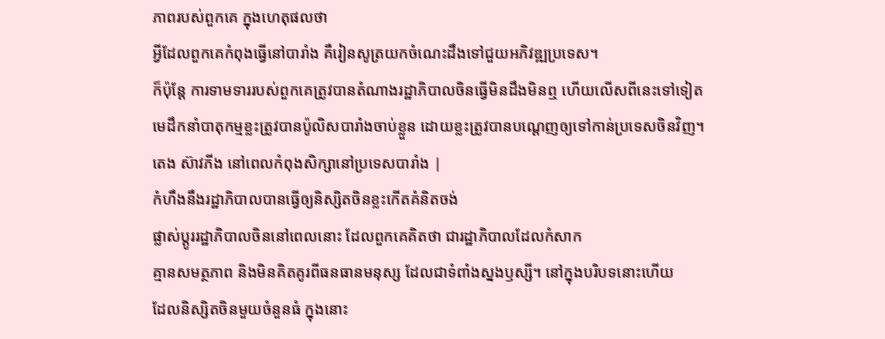ភាពរបស់ពួកគេ ក្នុងហេតុផលថា
អ្វីដែលពួកគេកំពុងធ្វើនៅបារាំង គឺរៀនសូត្រយកចំណេះដឹងទៅជួយអភិវឌ្ឍប្រទេស។
ក៏ប៉ុន្តែ ការទាមទាររបស់ពួកគេត្រូវបានតំណាងរដ្ឋាភិបាលចិនធ្វើមិនដឹងមិនឮ ហើយលើសពីនេះទៅទៀត
មេដឹកនាំបាតុកម្មខ្លះត្រូវបានប៉ូលិសបារាំងចាប់ខ្លួន ដោយខ្លះត្រូវបានបណ្តេញឲ្យទៅកាន់ប្រទេសចិនវិញ។
តេង ស៊ាវភីង នៅពេលកំពុងសិក្សានៅប្រទេសបារាំង |
កំហឹងនឹងរដ្ឋាភិបាលបានធ្វើឲ្យនិស្សិតចិនខ្លះកើតគំនិតចង់
ផ្លាស់ប្តូររដ្ឋាភិបាលចិននៅពេលនោះ ដែលពួកគេគិតថា ជារដ្ឋាភិបាលដែលកំសាក
គ្មានសមត្ថភាព និងមិនគិតគូរពីធនធានមនុស្ស ដែលជាទំពាំងស្នងឫស្សី។ នៅក្នុងបរិបទនោះហើយ
ដែលនិស្សិតចិនមួយចំនួនធំ ក្នុងនោះ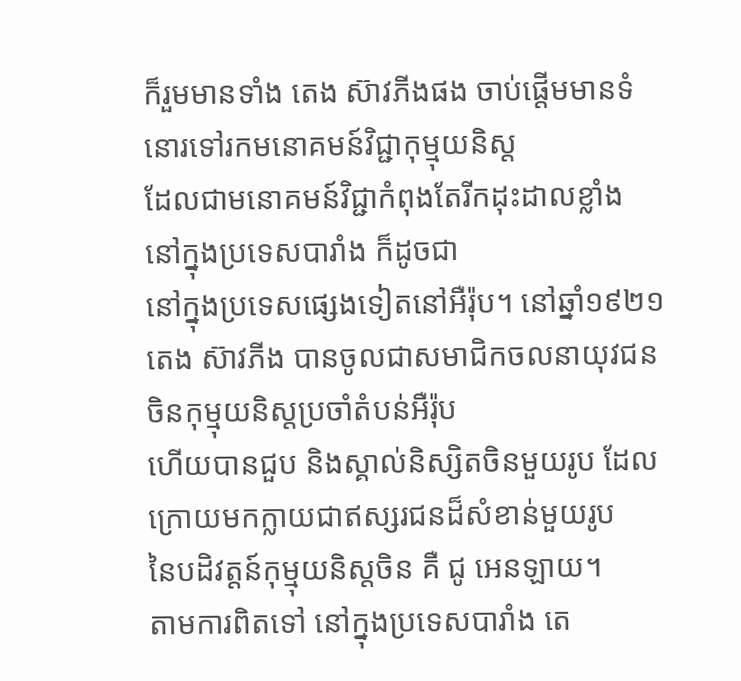ក៏រួមមានទាំង តេង ស៊ាវភីងផង ចាប់ផ្តើមមានទំនោរទៅរកមនោគមន៍វិជ្ជាកុម្មុយនិស្ត
ដែលជាមនោគមន៍វិជ្ជាកំពុងតែរីកដុះដាលខ្លាំង នៅក្នុងប្រទេសបារាំង ក៏ដូចជា
នៅក្នុងប្រទេសផ្សេងទៀតនៅអឺរ៉ុប។ នៅឆ្នាំ១៩២១ តេង ស៊ាវភីង បានចូលជាសមាជិកចលនាយុវជនចិនកុម្មុយនិស្តប្រចាំតំបន់អឺរ៉ុប
ហើយបានជួប និងស្គាល់និស្សិតចិនមួយរូប ដែលក្រោយមកក្លាយជាឥស្សរជនដ៏សំខាន់មួយរូប
នៃបដិវត្តន៍កុម្មុយនិស្តចិន គឺ ជូ អេនឡាយ។
តាមការពិតទៅ នៅក្នុងប្រទេសបារាំង តេ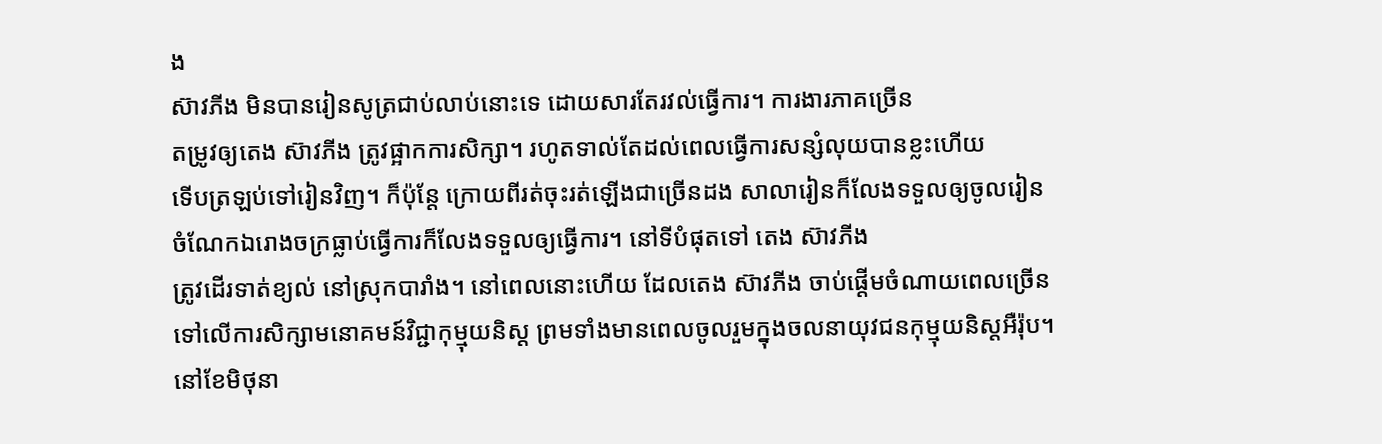ង
ស៊ាវភីង មិនបានរៀនសូត្រជាប់លាប់នោះទេ ដោយសារតែរវល់ធ្វើការ។ ការងារភាគច្រើន
តម្រូវឲ្យតេង ស៊ាវភីង ត្រូវផ្អាកការសិក្សា។ រហូតទាល់តែដល់ពេលធ្វើការសន្សំលុយបានខ្លះហើយ
ទើបត្រឡប់ទៅរៀនវិញ។ ក៏ប៉ុន្តែ ក្រោយពីរត់ចុះរត់ឡើងជាច្រើនដង សាលារៀនក៏លែងទទួលឲ្យចូលរៀន
ចំណែកឯរោងចក្រធ្លាប់ធ្វើការក៏លែងទទួលឲ្យធ្វើការ។ នៅទីបំផុតទៅ តេង ស៊ាវភីង
ត្រូវដើរទាត់ខ្យល់ នៅស្រុកបារាំង។ នៅពេលនោះហើយ ដែលតេង ស៊ាវភីង ចាប់ផ្តើមចំណាយពេលច្រើន
ទៅលើការសិក្សាមនោគមន៍វិជ្ជាកុម្មុយនិស្ត ព្រមទាំងមានពេលចូលរួមក្នុងចលនាយុវជនកុម្មុយនិស្តអឺរ៉ុប។
នៅខែមិថុនា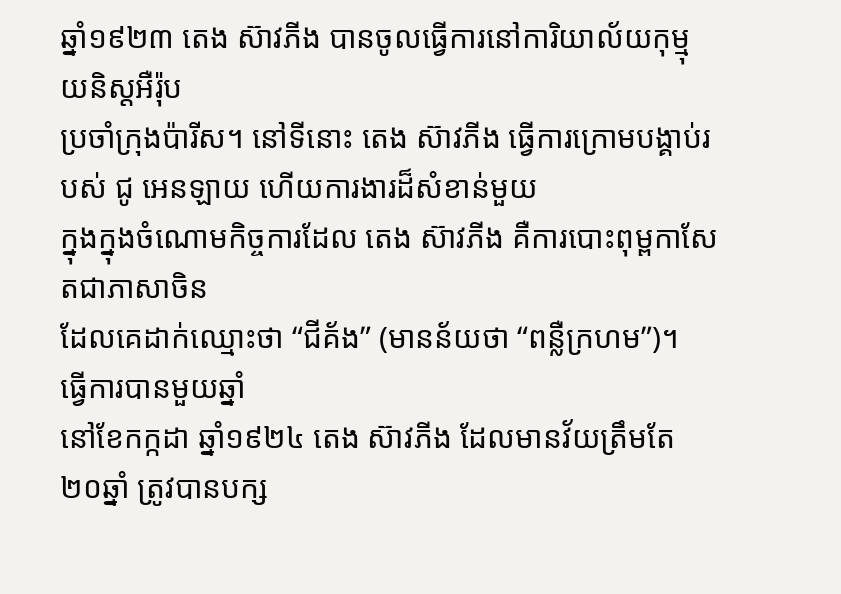ឆ្នាំ១៩២៣ តេង ស៊ាវភីង បានចូលធ្វើការនៅការិយាល័យកុម្មុយនិស្តអឺរ៉ុប
ប្រចាំក្រុងប៉ារីស។ នៅទីនោះ តេង ស៊ាវភីង ធ្វើការក្រោមបង្គាប់របស់ ជូ អេនឡាយ ហើយការងារដ៏សំខាន់មួយ
ក្នុងក្នុងចំណោមកិច្ចការដែល តេង ស៊ាវភីង គឺការបោះពុម្ពកាសែតជាភាសាចិន
ដែលគេដាក់ឈ្មោះថា “ជីគ័ង” (មានន័យថា “ពន្លឺក្រហម”)។
ធ្វើការបានមួយឆ្នាំ
នៅខែកក្កដា ឆ្នាំ១៩២៤ តេង ស៊ាវភីង ដែលមានវ័យត្រឹមតែ ២០ឆ្នាំ ត្រូវបានបក្ស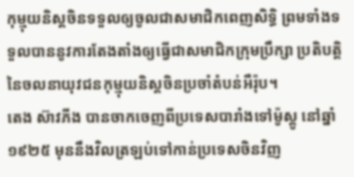កុម្មុយនិស្តចិនទទួលឲ្យចូលជាសមាជិកពេញសិទ្ធិ ព្រមទាំងទទួលបាននូវការតែងតាំងឲ្យធ្វើជាសមាជិកក្រុមប្រឹក្សា ប្រតិបត្តិនៃចលនាយុវជនកុម្មុយនិស្តចិនប្រចាំតំបន់អឺរ៉ុប។
តេង ស៊ាវភីង បានចាកចេញពីប្រទេសបារាំងទៅម៉ូស្គូ នៅឆ្នាំ១៩២៥ មុននឹងវិលត្រឡប់ទៅកាន់ប្រទេសចិនវិញ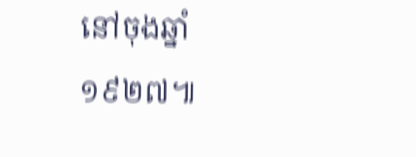នៅចុងឆ្នាំ១៩២៧៕